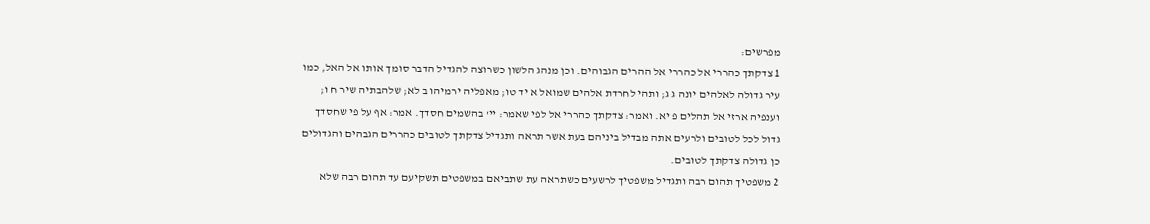מפרשים:
1 צדקתך כהררי אל כהררי אל ההרים הגבוהים. וכן מנהג הלשון כשרוצה להגדיל הדבר סומך אותו אל האל, כמו עיר גדולה לאלהים יונה ג ג; ותהי לחרדת אלהים שמואל א יד טו; מאפליה ירמיהו ב לא; שלהבתיה שיר ח ו; וענפיה ארזי אל תהלים פ יא. ואמר: צדקתך כהררי אל לפי שאמר: יי' בהשמים חסדך. אמר: אף על פי שחסדך גדול לכל לטובים ולרעים אתה מבדיל ביניהם בעת אשר תראה ותגדיל צדקתך לטובים כהררים הגבהים והגדולים כן גדולה צדקתך לטובים.
2 משפטיך תהום רבה ותגדיל משפטיך לרשעים כשתראה עת שתביאם במשפטים תשקיעם עד תהום רבה שלא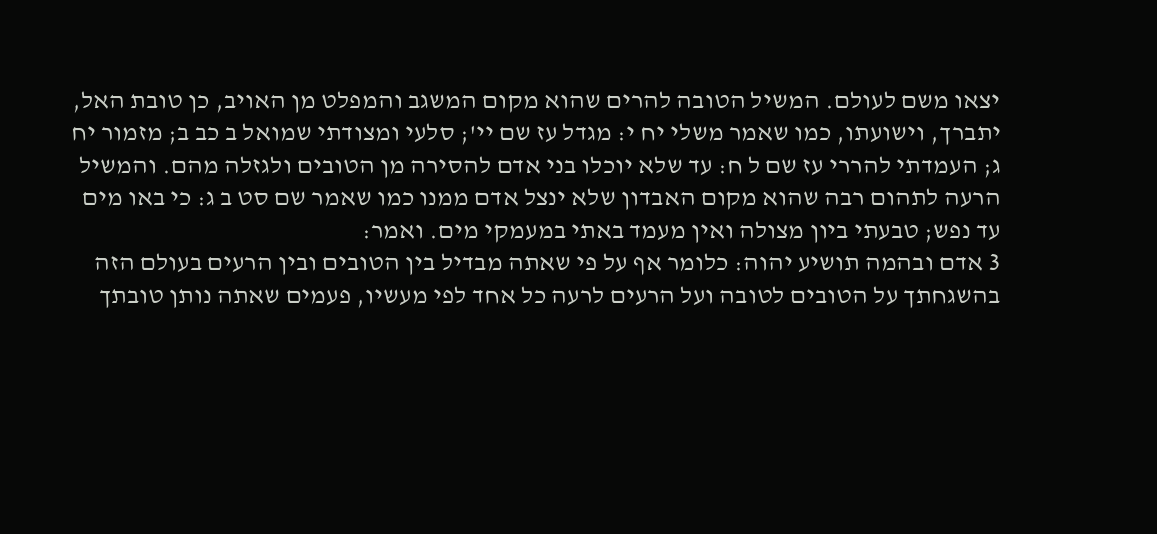יצאו משם לעולם. המשיל הטובה להרים שהוא מקום המשגב והמפלט מן האויב, כן טובת האל, יתברך, וישועתו, כמו שאמר משלי יח י: מגדל עז שם יי'; סלעי ומצודתי שמואל ב כב ב; מזמור יח ג; העמדתי להררי עז שם ל ח: עד שלא יוכלו בני אדם להסירה מן הטובים ולגזלה מהם. והמשיל הרעה לתהום רבה שהוא מקום האבדון שלא ינצל אדם ממנו כמו שאמר שם סט ב ג: כי באו מים עד נפש; טבעתי ביון מצולה ואין מעמד באתי במעמקי מים. ואמר:
3 אדם ובהמה תושיע יהוה: כלומר אף על פי שאתה מבדיל בין הטובים ובין הרעים בעולם הזה בהשגחתך על הטובים לטובה ועל הרעים לרעה כל אחד לפי מעשיו, פעמים שאתה נותן טובתך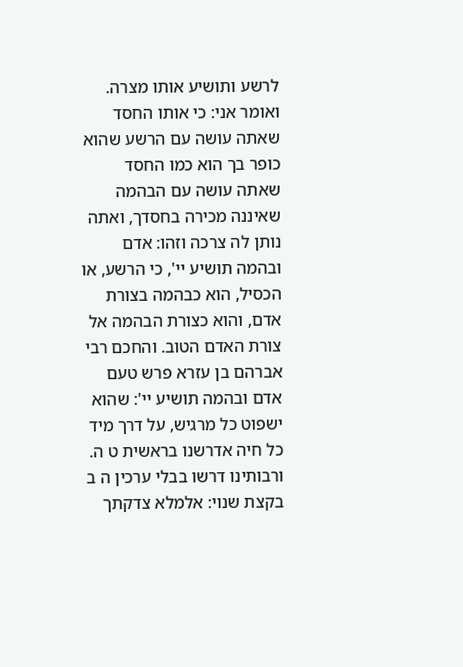לרשע ותושיע אותו מצרה. ואומר אני: כי אותו החסד שאתה עושה עם הרשע שהוא כופר בך הוא כמו החסד שאתה עושה עם הבהמה שאיננה מכירה בחסדך, ואתה נותן לה צרכה וזהו: אדם ובהמה תושיע יי', כי הרשע, או הכסיל, הוא כבהמה בצורת אדם, והוא כצורת הבהמה אל צורת האדם הטוב. והחכם רבי אברהם בן עזרא פרש טעם אדם ובהמה תושיע יי': שהוא ישפוט כל מרגיש, על דרך מיד כל חיה אדרשנו בראשית ט ה. ורבותינו דרשו בבלי ערכין ה ב בקצת שנוי: אלמלא צדקתך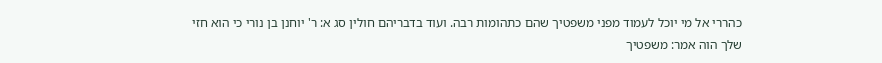כהררי אל מי יוכל לעמוד מפני משפטיך שהם כתהומות רבה. ועוד בדבריהם חולין סג א: ר' יוחנן בן נורי כי הוא חזי שלך הוה אמר: משפטיך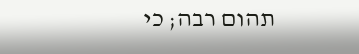תהום רבה; כי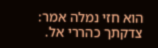הוא חזי נמלה אמר: צדקתך כהררי אל.